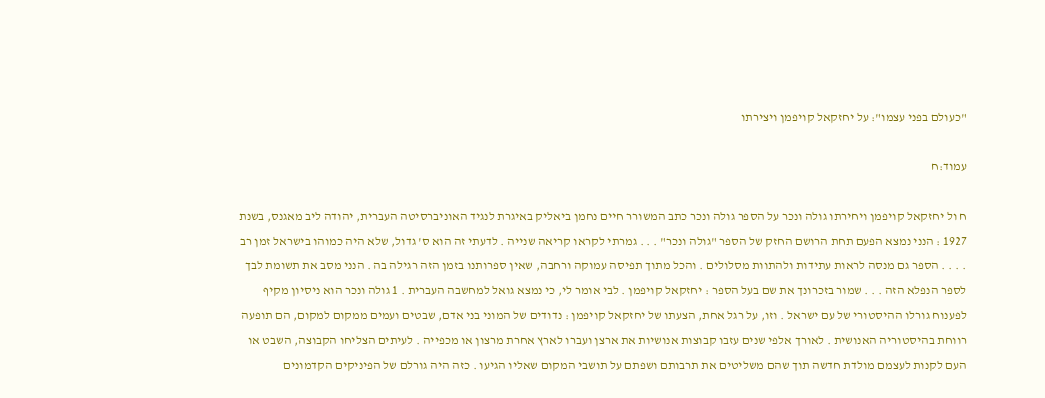"כעולם בפני עצמו": על יחזקאל קויפמן ויצירתו

עמוד:ח

ח ול יחזקאל קויפמן ויחירתו גולה ונכר על הספר גולה ונכר כתב המשורר חיים נחמן ביאליק באיגרת לנגיד האוניברסיטה העברית, יהודה ליב מאגנס, בשנת 1927 : הנני נמצא הפעם תחת הרושם החזק של הספר "גולה ונכר" . . . גמרתי לקראו קריאה שנייה . לדעתי זה הוא ס' גדול, שלא היה כמוהו בישראל זמן רב . . . . הספר גם מנסה לראות עתידות ולהתוות מסלולים . והכל מתוך תפיסה עמוקה ורחבה, שאין ספרותנו בזמן הזה רגילה בה . הנני מסב את תשומת לבך לספר הנפלא הזה . . . שמור בזכרונך את שם בעל הספר : יחזקאל קויפמן . לבי אומר לי, כי נמצא גואל למחשבה העברית . 1 גולה ונכר הוא ניסיון מקיף לפענוח גורלו ההיסטורי של עם ישראל . וזו, על רגל אחת, הצעתו של יחזקאל קויפמן : נדודים של המוני בני אדם, שבטים ועמים ממקום למקום, הם תופעה רווחת בהיסטוריה האנושית . לאורך אלפי שנים עזבו קבוצות אנושיות את ארצן ועברו לארץ אחרת מרצון או מכפייה . לעיתים הצליחו הקבוצה, השבט או העם לקנות לעצמם מולדת חדשה תוך שהם משליטים את תרבותם ושפתם על תושבי המקום שאליו הגיעו . כזה היה גורלם של הפיניקים הקדמונים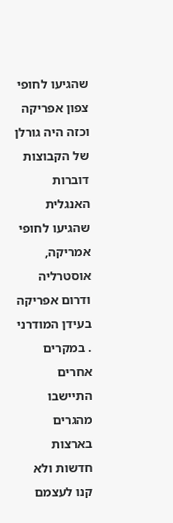שהגיעו לחופי צפון אפריקה וכזה היה גורלן של הקבוצות דוברות האנגלית שהגיעו לחופי אמריקה, אוסטרליה ודרום אפריקה בעידן המודרני . במקרים אחרים התיישבו מהגרים בארצות חדשות ולא קנו לעצמם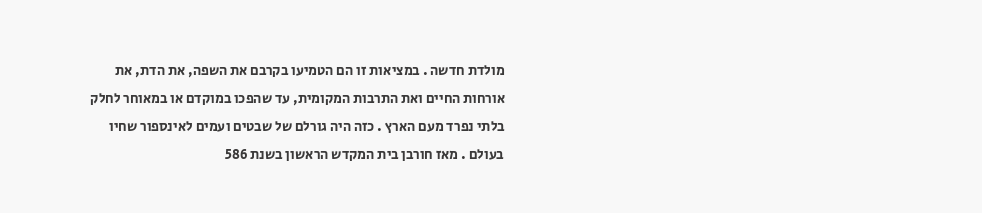מולדת חדשה . במציאות זו הם הטמיעו בקרבם את השפה, את הדת, את אורחות החיים ואת התרבות המקומית, עד שהפכו במוקדם או במאוחר לחלק בלתי נפרד מעם הארץ . כזה היה גורלם של שבטים ועמים לאינספור שחיו בעולם . מאז חורבן בית המקדש הראשון בשנת 586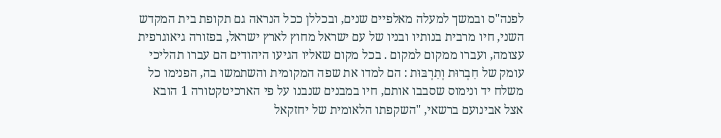לפנה"ס ובמשך למעלה מאלפיים שנים, ובכללן ככל הנראה גם תקופת בית המקדש השני, חיו מרבית בנותיו ובניו של עם ישראל מחוץ לארץ ישראל, בפזורה גיאוגרפית עצומה, ועברו ממקום למקום . בכל מקום שאליו הגיעו היהודים הם עברו תהליכי עומק של חִבְרוּת וְתִרְבּוּת : הם למדו את שפה המקומית והשתמשו בה, הפנימו כל משלח יד ונימוס שסבבו אותם, חיו במבנים שנבנו על פי הארכיטקטורה 1 הובא אצל אבינועם ברשאי, "השקפתו הלאומית של יחזקאל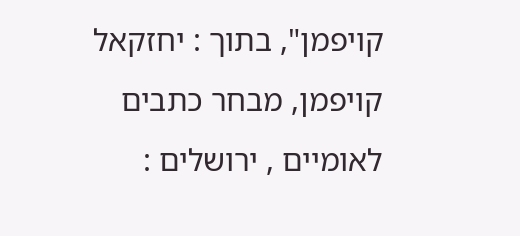קויפמן", בתוך : יחזקאל קויפמן, מבחר כתבים לאומיים , ירושלים :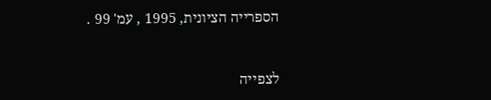הספרייה הציונית, 1995 , עמ' 99 .


לצפייה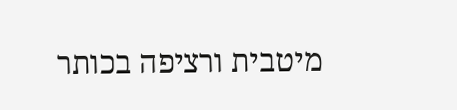מיטבית ורציפה בכותר